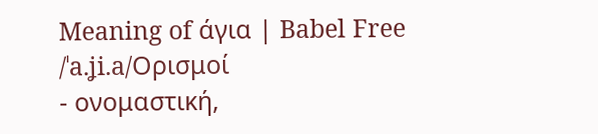Meaning of άγια | Babel Free
/ˈa.ʝi.a/Ορισμοί
- ονομαστική,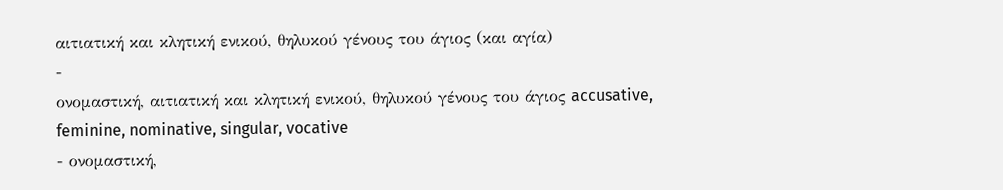αιτιατική και κλητική ενικού, θηλυκού γένους του άγιος (και αγία)
-
ονομαστική, αιτιατική και κλητική ενικού, θηλυκού γένους του άγιος accusative, feminine, nominative, singular, vocative
- ονομαστική,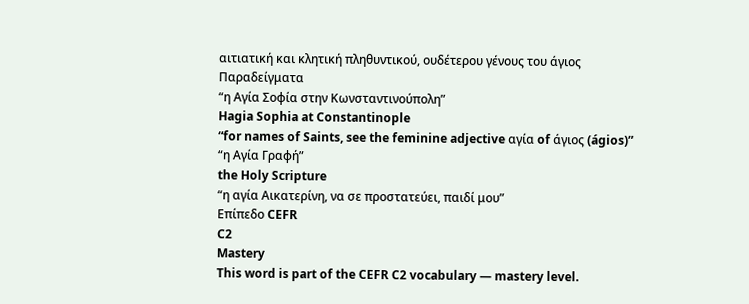αιτιατική και κλητική πληθυντικού, ουδέτερου γένους του άγιος
Παραδείγματα
“η Αγία Σοφία στην Κωνσταντινούπολη”
Hagia Sophia at Constantinople
“for names of Saints, see the feminine adjective αγία of άγιος (ágios)”
“η Αγία Γραφή”
the Holy Scripture
“η αγία Αικατερίνη, να σε προστατεύει, παιδί μου”
Επίπεδο CEFR
C2
Mastery
This word is part of the CEFR C2 vocabulary — mastery level.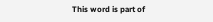This word is part of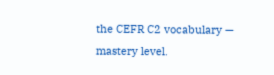the CEFR C2 vocabulary — mastery level.